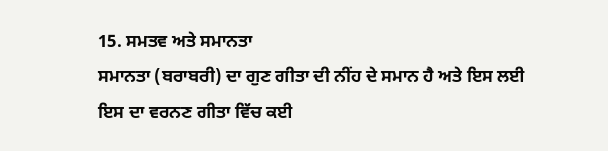15. ਸਮਤਵ ਅਤੇ ਸਮਾਨਤਾ
ਸਮਾਨਤਾ (ਬਰਾਬਰੀ) ਦਾ ਗੁਣ ਗੀਤਾ ਦੀ ਨੀਂਹ ਦੇ ਸਮਾਨ ਹੈ ਅਤੇ ਇਸ ਲਈ
ਇਸ ਦਾ ਵਰਨਣ ਗੀਤਾ ਵਿੱਚ ਕਈ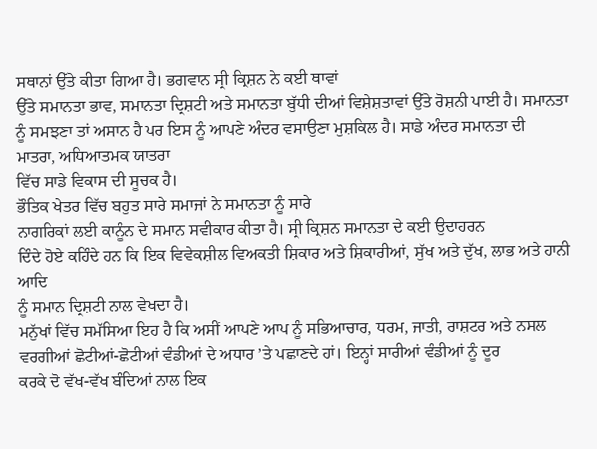ਸਥਾਨਾਂ ਉੱਤੇ ਕੀਤਾ ਗਿਆ ਹੈ। ਭਗਵਾਨ ਸ੍ਰੀ ਕ੍ਰਿਸ਼ਨ ਨੇ ਕਈ ਥਾਵਾਂ
ਉੱਤੇ ਸਮਾਨਤਾ ਭਾਵ, ਸਮਾਨਤਾ ਦ੍ਰਿਸ਼ਟੀ ਅਤੇ ਸਮਾਨਤਾ ਬੁੱਧੀ ਦੀਆਂ ਵਿਸ਼ੇਸ਼ਤਾਵਾਂ ਉੱਤੇ ਰੋਸ਼ਨੀ ਪਾਈ ਹੈ। ਸਮਾਨਤਾ
ਨੂੰ ਸਮਝਣਾ ਤਾਂ ਅਸਾਨ ਹੈ ਪਰ ਇਸ ਨੂੰ ਆਪਣੇ ਅੰਦਰ ਵਸਾਉਣਾ ਮੁਸ਼ਕਿਲ ਹੈ। ਸਾਡੇ ਅੰਦਰ ਸਮਾਨਤਾ ਦੀ
ਮਾਤਰਾ, ਅਧਿਆਤਮਕ ਯਾਤਰਾ
ਵਿੱਚ ਸਾਡੇ ਵਿਕਾਸ ਦੀ ਸੂਚਕ ਹੈ।
ਭੌਤਿਕ ਖੇਤਰ ਵਿੱਚ ਬਹੁਤ ਸਾਰੇ ਸਮਾਜਾਂ ਨੇ ਸਮਾਨਤਾ ਨੂੰ ਸਾਰੇ
ਨਾਗਰਿਕਾਂ ਲਈ ਕਾਨੂੰਨ ਦੇ ਸਮਾਨ ਸਵੀਕਾਰ ਕੀਤਾ ਹੈ। ਸ੍ਰੀ ਕ੍ਰਿਸ਼ਨ ਸਮਾਨਤਾ ਦੇ ਕਈ ਉਦਾਹਰਨ
ਦਿੰਦੇ ਹੋਏ ਕਹਿੰਦੇ ਹਨ ਕਿ ਇਕ ਵਿਵੇਕਸ਼ੀਲ ਵਿਅਕਤੀ ਸ਼ਿਕਾਰ ਅਤੇ ਸ਼ਿਕਾਰੀਆਂ, ਸੁੱਖ ਅਤੇ ਦੁੱਖ, ਲਾਭ ਅਤੇ ਹਾਨੀ ਆਦਿ
ਨੂੰ ਸਮਾਨ ਦ੍ਰਿਸ਼ਟੀ ਨਾਲ ਵੇਖਦਾ ਹੈ।
ਮਨੁੱਖਾਂ ਵਿੱਚ ਸਮੱਸਿਆ ਇਹ ਹੈ ਕਿ ਅਸੀਂ ਆਪਣੇ ਆਪ ਨੂੰ ਸਭਿਆਚਾਰ, ਧਰਮ, ਜਾਤੀ, ਰਾਸ਼ਟਰ ਅਤੇ ਨਸਲ
ਵਰਗੀਆਂ ਛੋਟੀਆਂ-ਛੋਟੀਆਂ ਵੰਡੀਆਂ ਦੇ ਅਧਾਰ ’ਤੇ ਪਛਾਣਦੇ ਹਾਂ। ਇਨ੍ਹਾਂ ਸਾਰੀਆਂ ਵੰਡੀਆਂ ਨੂੰ ਦੂਰ
ਕਰਕੇ ਦੋ ਵੱਖ-ਵੱਖ ਬੰਦਿਆਂ ਨਾਲ ਇਕ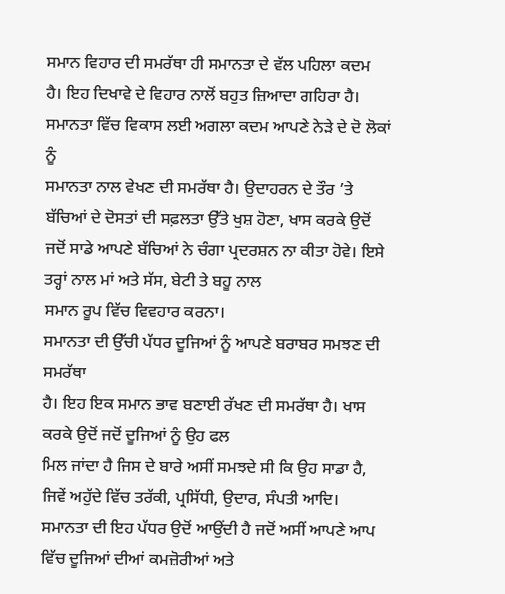ਸਮਾਨ ਵਿਹਾਰ ਦੀ ਸਮਰੱਥਾ ਹੀ ਸਮਾਨਤਾ ਦੇ ਵੱਲ ਪਹਿਲਾ ਕਦਮ
ਹੈ। ਇਹ ਦਿਖਾਵੇ ਦੇ ਵਿਹਾਰ ਨਾਲੋਂ ਬਹੁਤ ਜ਼ਿਆਦਾ ਗਹਿਰਾ ਹੈ।
ਸਮਾਨਤਾ ਵਿੱਚ ਵਿਕਾਸ ਲਈ ਅਗਲਾ ਕਦਮ ਆਪਣੇ ਨੇੜੇ ਦੇ ਦੋ ਲੋਕਾਂ ਨੂੰ
ਸਮਾਨਤਾ ਨਾਲ ਵੇਖਣ ਦੀ ਸਮਰੱਥਾ ਹੈ। ਉਦਾਹਰਨ ਦੇ ਤੌਰ ’ਤੇ ਬੱਚਿਆਂ ਦੇ ਦੋਸਤਾਂ ਦੀ ਸਫ਼ਲਤਾ ਉੱਤੇ ਖੁਸ਼ ਹੋਣਾ, ਖਾਸ ਕਰਕੇ ਉਦੋਂ
ਜਦੋਂ ਸਾਡੇ ਆਪਣੇ ਬੱਚਿਆਂ ਨੇ ਚੰਗਾ ਪ੍ਰਦਰਸ਼ਨ ਨਾ ਕੀਤਾ ਹੋਵੇ। ਇਸੇ ਤਰ੍ਹਾਂ ਨਾਲ ਮਾਂ ਅਤੇ ਸੱਸ, ਬੇਟੀ ਤੇ ਬਹੂ ਨਾਲ
ਸਮਾਨ ਰੂਪ ਵਿੱਚ ਵਿਵਹਾਰ ਕਰਨਾ।
ਸਮਾਨਤਾ ਦੀ ਉੱਚੀ ਪੱਧਰ ਦੂਜਿਆਂ ਨੂੰ ਆਪਣੇ ਬਰਾਬਰ ਸਮਝਣ ਦੀ ਸਮਰੱਥਾ
ਹੈ। ਇਹ ਇਕ ਸਮਾਨ ਭਾਵ ਬਣਾਈ ਰੱਖਣ ਦੀ ਸਮਰੱਥਾ ਹੈ। ਖਾਸ ਕਰਕੇ ਉਦੋਂ ਜਦੋਂ ਦੂਜਿਆਂ ਨੂੰ ਉਹ ਫਲ
ਮਿਲ ਜਾਂਦਾ ਹੈ ਜਿਸ ਦੇ ਬਾਰੇ ਅਸੀਂ ਸਮਝਦੇ ਸੀ ਕਿ ਉਹ ਸਾਡਾ ਹੈ, ਜਿਵੇਂ ਅਹੁੱਦੇ ਵਿੱਚ ਤਰੱਕੀ, ਪ੍ਰਸਿੱਧੀ, ਉਦਾਰ, ਸੰਪਤੀ ਆਦਿ।
ਸਮਾਨਤਾ ਦੀ ਇਹ ਪੱਧਰ ਉਦੋਂ ਆਉਂਦੀ ਹੈ ਜਦੋਂ ਅਸੀਂ ਆਪਣੇ ਆਪ ਵਿੱਚ ਦੂਜਿਆਂ ਦੀਆਂ ਕਮਜ਼ੋਰੀਆਂ ਅਤੇ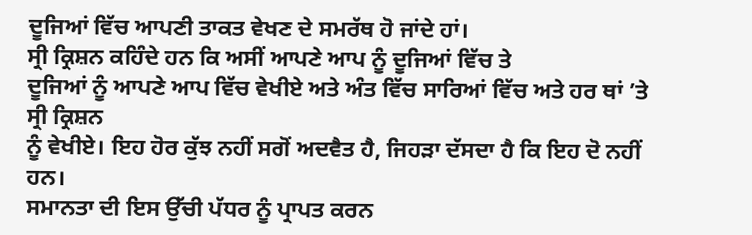ਦੂਜਿਆਂ ਵਿੱਚ ਆਪਣੀ ਤਾਕਤ ਵੇਖਣ ਦੇ ਸਮਰੱਥ ਹੋ ਜਾਂਦੇ ਹਾਂ।
ਸ੍ਰੀ ਕ੍ਰਿਸ਼ਨ ਕਹਿੰਦੇ ਹਨ ਕਿ ਅਸੀਂ ਆਪਣੇ ਆਪ ਨੂੰ ਦੂਜਿਆਂ ਵਿੱਚ ਤੇ
ਦੂਜਿਆਂ ਨੂੰ ਆਪਣੇ ਆਪ ਵਿੱਚ ਵੇਖੀਏ ਅਤੇ ਅੰਤ ਵਿੱਚ ਸਾਰਿਆਂ ਵਿੱਚ ਅਤੇ ਹਰ ਥਾਂ ’ਤੇ ਸ੍ਰੀ ਕ੍ਰਿਸ਼ਨ
ਨੂੰ ਵੇਖੀਏ। ਇਹ ਹੋਰ ਕੁੱਝ ਨਹੀਂ ਸਗੋਂ ਅਦਵੈਤ ਹੈ, ਜਿਹੜਾ ਦੱਸਦਾ ਹੈ ਕਿ ਇਹ ਦੋ ਨਹੀਂ ਹਨ।
ਸਮਾਨਤਾ ਦੀ ਇਸ ਉੱਚੀ ਪੱਧਰ ਨੂੰ ਪ੍ਰਾਪਤ ਕਰਨ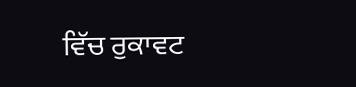ਵਿੱਚ ਰੁਕਾਵਟ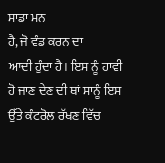ਸਾਡਾ ਮਨ
ਹੈ, ਜੋ ਵੰਡ ਕਰਨ ਦਾ
ਆਦੀ ਹੁੰਦਾ ਹੈ। ਇਸ ਨੂੰ ਹਾਵੀ ਹੋ ਜਾਣ ਦੇਣ ਦੀ ਥਾਂ ਸਾਨੂੰ ਇਸ ਉੱਤੇ ਕੰਟਰੋਲ ਰੱਖਣ ਵਿੱਚ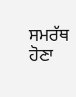ਸਮਰੱਥ ਹੋਣਾ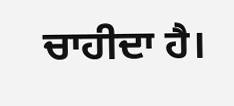ਚਾਹੀਦਾ ਹੈ।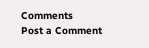Comments
Post a Comment